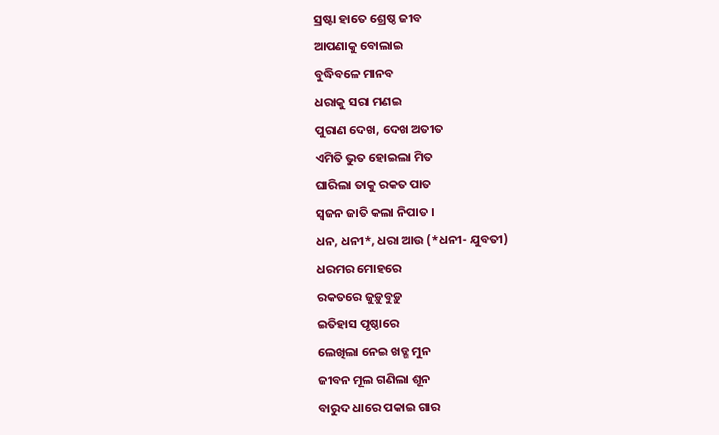ସ୍ରଷ୍ଟା ହାତେ ଶ୍ରେଷ୍ଠ ଜୀବ
ଆପଣାକୁ ବୋଲାଇ
ବୁଦ୍ଧିବଳେ ମାନବ
ଧରାକୁ ସରା ମଣଇ
ପୁରାଣ ଦେଖ, ଦେଖ ଅତୀତ
ଏମିତି ଭୁତ ହୋଇଲା ମିତ
ଘାରିଲା ତାକୁ ରକତ ପାତ
ସ୍ୱଜନ ଜାତି କଲା ନିପାତ ।
ଧନ, ଧନୀ*, ଧରା ଆଉ (*ଧନୀ- ଯୁବତୀ)
ଧରମର ମୋହରେ
ରକତରେ ଜୁଡ଼ୁବୁଡ଼ୁ
ଇତିହାସ ପୃଷ୍ଠାରେ
ଲେଖିଲା ନେଇ ଖଡ୍ଗ ମୁନ
ଜୀବନ ମୂଲ ଗଣିଲା ଶୂନ
ବାରୁଦ ଧାରେ ପକାଇ ଗାର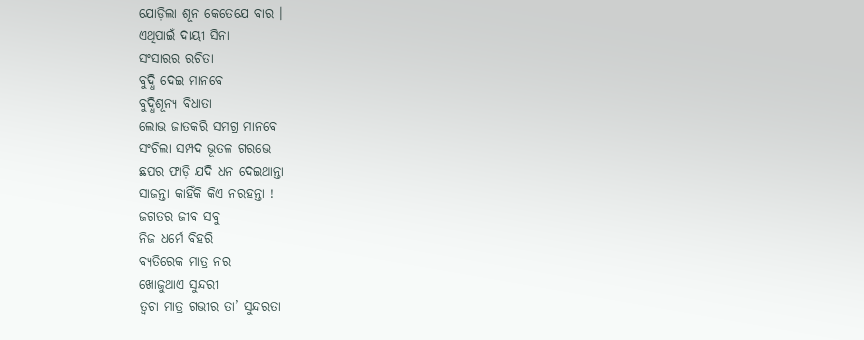ଯୋଡ଼ିଲା ଶୂନ କେତେଯେ ବାର ।
ଏଥିପାଇଁ ଦାୟୀ ସିନା
ସଂସାରର ରଚିତା
ବୁଦ୍ଧି ଦେଇ ମାନବେ
ବୁଦ୍ଧିଶୂନ୍ୟ ବିଧାତା
ଲୋଭ ଜାତକରି ସମଗ୍ର ମାନବେ
ସଂଚିଲା ସମ୍ପଦ ଭୂତଳ ଗରଭେ
ଛପର ଫାଡ଼ି ଯଦି ଧନ ଦେଇଥାନ୍ତା
ସାଜନ୍ତା କାହିଁକି କିଏ ନରହନ୍ତା !
ଜଗତର ଜୀବ ସବୁ
ନିଜ ଧର୍ମେ ବିହରି
ବ୍ୟତିରେକ ମାତ୍ର ନର
ଖୋଜୁଥାଏ ସୁନ୍ଦରୀ
ତ୍ୱଚା ମାତ୍ର ଗଭୀର ତା’ ସୁନ୍ଦରତା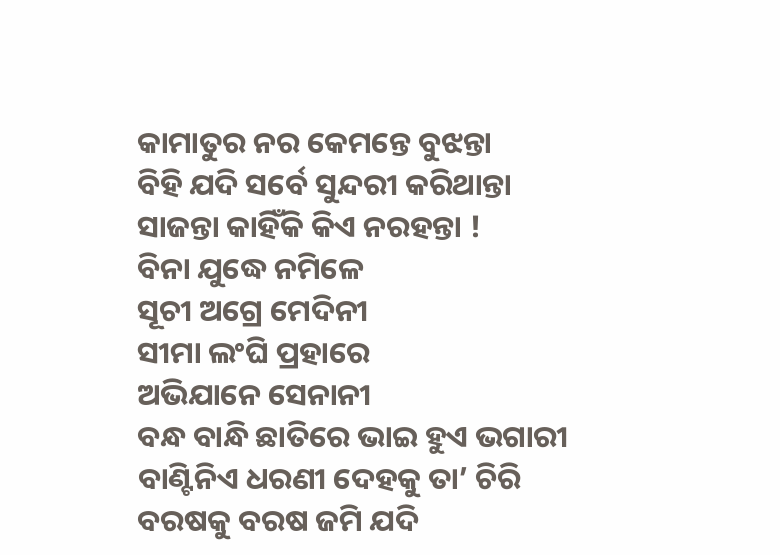କାମାତୁର ନର କେମନ୍ତେ ବୁଝନ୍ତା
ବିହି ଯଦି ସର୍ବେ ସୁନ୍ଦରୀ କରିଥାନ୍ତା
ସାଜନ୍ତା କାହିଁକି କିଏ ନରହନ୍ତା !
ବିନା ଯୁଦ୍ଧେ ନମିଳେ
ସୂଚୀ ଅଗ୍ରେ ମେଦିନୀ
ସୀମା ଲଂଘି ପ୍ରହାରେ
ଅଭିଯାନେ ସେନାନୀ
ବନ୍ଧ ବାନ୍ଧି ଛାତିରେ ଭାଇ ହୁଏ ଭଗାରୀ
ବାଣ୍ଟିନିଏ ଧରଣୀ ଦେହକୁ ତା’ ଚିରି
ବରଷକୁ ବରଷ ଜମି ଯଦି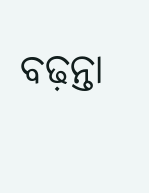ବଢ଼ନ୍ତା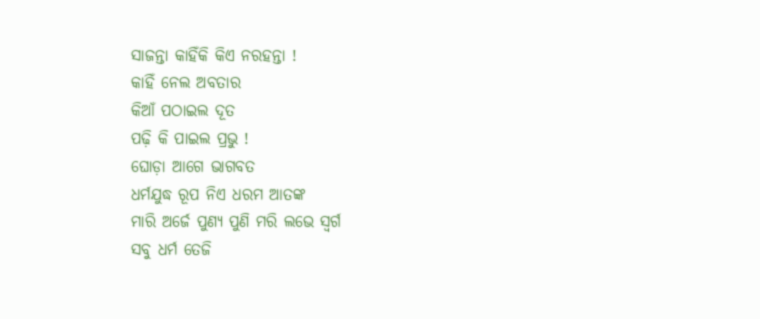ସାଜନ୍ତା କାହିଁକି କିଏ ନରହନ୍ତା !
କାହିଁ ନେଲ ଅବତାର
କିଆଁ ପଠାଇଲ ଦୂତ
ପଢ଼ି କି ପାଇଲ ପ୍ରଭୁ !
ଘୋଡ଼ା ଆଗେ ଭାଗବତ
ଧର୍ମଯୁଦ୍ଧ ରୂପ ନିଏ ଧରମ ଆତଙ୍କ
ମାରି ଅର୍ଜେ ପୁଣ୍ୟ ପୁଣି ମରି ଲଭେ ସ୍ୱର୍ଗ
ସବୁ ଧର୍ମ ତେଜି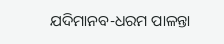ଯଦିମାନବ-ଧରମ ପାଳନ୍ତା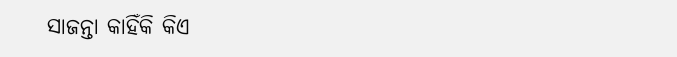ସାଜନ୍ତା କାହିଁକି କିଏ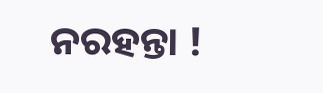ନରହନ୍ତା !